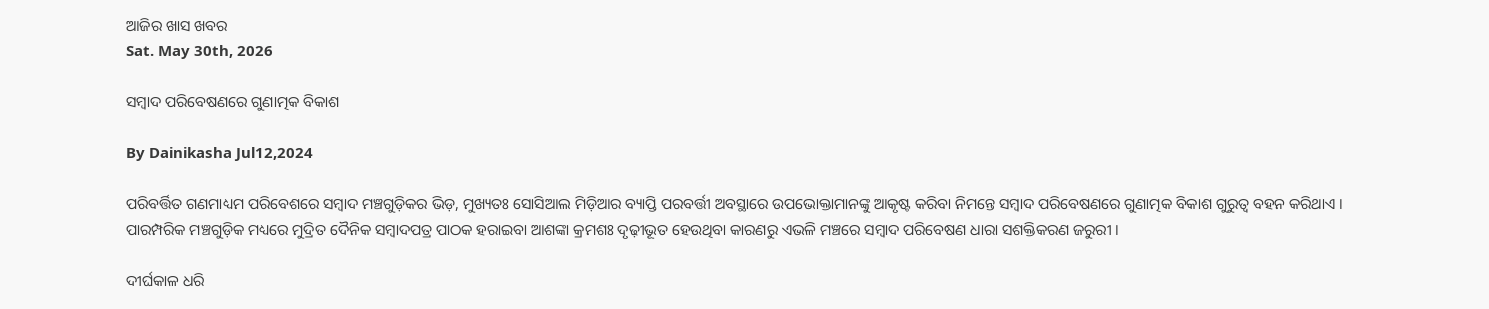ଆଜିର ଖାସ ଖବର
Sat. May 30th, 2026

ସମ୍ୱାଦ ପରିବେଷଣରେ ଗୁଣାତ୍ମକ ବିକାଶ

By Dainikasha Jul12,2024

ପରିବର୍ତ୍ତିତ ଗଣମାଧ୍ୟମ ପରିବେଶରେ ସମ୍ୱାଦ ମଞ୍ଚଗୁଡ଼ିକର ଭିଡ଼, ମୁଖ୍ୟତଃ ସୋସିଆଲ ମିଡ଼ିଆର ବ୍ୟାପ୍ତି ପରବର୍ତ୍ତୀ ଅବସ୍ଥାରେ ଉପଭୋକ୍ତାମାନଙ୍କୁ ଆକୃଷ୍ଟ କରିବା ନିମନ୍ତେ ସମ୍ୱାଦ ପରିବେଷଣରେ ଗୁଣାତ୍ମକ ବିକାଶ ଗୁରୁତ୍ୱ ବହନ କରିଥାଏ । ପାରମ୍ପରିକ ମଞ୍ଚଗୁଡ଼ିକ ମଧ୍ୟରେ ମୁଦ୍ରିତ ଦୈନିକ ସମ୍ୱାଦପତ୍ର ପାଠକ ହରାଇବା ଆଶଙ୍କା କ୍ରମଶଃ ଦୃଢ଼ୀଭୂତ ହେଉଥିବା କାରଣରୁ ଏଭଳି ମଞ୍ଚରେ ସମ୍ୱାଦ ପରିବେଷଣ ଧାରା ସଶକ୍ତିକରଣ ଜରୁରୀ ।

ଦୀର୍ଘକାଳ ଧରି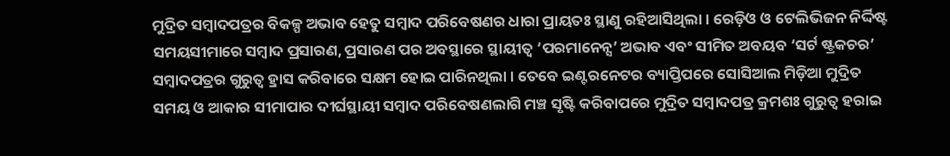ମୁଦ୍ରିତ ସମ୍ୱାଦପତ୍ରର ବିକଳ୍ପ ଅଭାବ ହେତୁ ସମ୍ୱାଦ ପରିବେଷଣର ଧାରା ପ୍ରାୟତଃ ସ୍ଥାଣୁ ରହିଆସିଥିଲା । ରେଡ଼ିଓ ଓ ଟେଲିଭିଜନ ନିର୍ଦ୍ଦିଷ୍ଟ ସମୟସୀମାରେ ସମ୍ୱାଦ ପ୍ରସାରଣ, ପ୍ରସାରଣ ପର ଅବସ୍ଥାରେ ସ୍ଥାୟୀତ୍ୱ ‘ପରମାନେନ୍ସ’ ଅଭାବ ଏବଂ ସୀମିତ ଅବୟବ ‘ସର୍ଟ ଷ୍ଟ୍ରକଚର’ ସମ୍ୱାଦପତ୍ରର ଗୁରୁତ୍ୱ ହ୍ରାସ କରିବାରେ ସକ୍ଷମ ହୋଇ ପାରିନଥିଲା । ତେବେ ଇଣ୍ଟରନେଟର ବ୍ୟାପ୍ତିପରେ ସୋସିଆଲ ମିଡ଼ିଆ ମୁଦ୍ରିତ ସମୟ ଓ ଆକାର ସୀମାପାର ଦୀର୍ଘସ୍ଥାୟୀ ସମ୍ୱାଦ ପରିବେଷଣଲାଗି ମଞ୍ଚ ସୃଷ୍ଟି କରିବାପରେ ମୁଦ୍ରିତ ସମ୍ୱାଦପତ୍ର କ୍ରମଶଃ ଗୁରୁତ୍ୱ ହରାଇ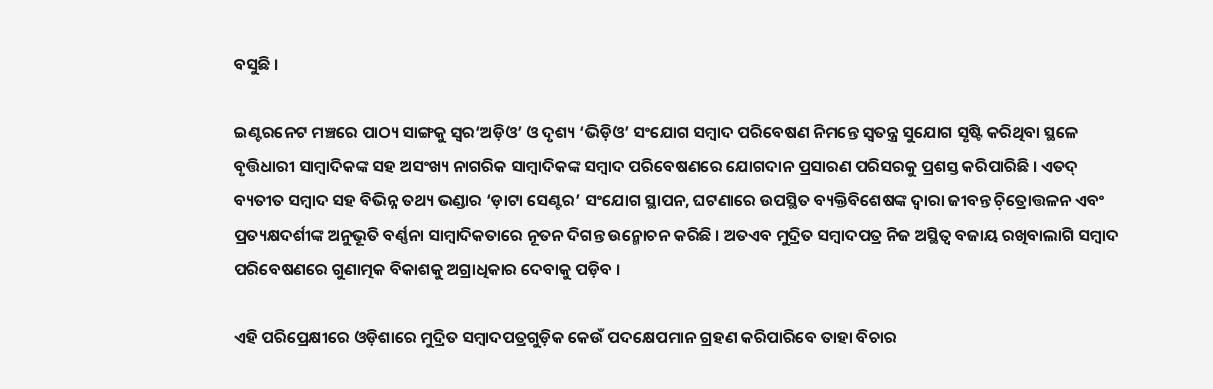ବସୁଛି ।

ଇଣ୍ଟରନେଟ ମଞ୍ଚରେ ପାଠ୍ୟ ସାଙ୍ଗକୁ ସ୍ୱର‘ଅଡ଼ିଓ’ ଓ ଦୃଶ୍ୟ ‘ଭିଡ଼ିଓ’ ସଂଯୋଗ ସମ୍ୱାଦ ପରିବେଷଣ ନିମନ୍ତେ ସ୍ୱତନ୍ତ୍ର ସୁଯୋଗ ସୃଷ୍ଟି କରିଥିବା ସ୍ଥଳେ ବୃତ୍ତିଧାରୀ ସାମ୍ୱାଦିକଙ୍କ ସହ ଅସଂଖ୍ୟ ନାଗରିକ ସାମ୍ୱାଦିକଙ୍କ ସମ୍ୱାଦ ପରିବେଷଣରେ ଯୋଗଦାନ ପ୍ରସାରଣ ପରିସରକୁ ପ୍ରଶସ୍ତ କରିପାରିଛି । ଏତଦ୍ ବ୍ୟତୀତ ସମ୍ୱାଦ ସହ ବିଭିନ୍ନ ତଥ୍ୟ ଭଣ୍ଡାର ‘ଡ଼ାଟା ସେଣ୍ଟର’ ସଂଯୋଗ ସ୍ଥାପନ, ଘଟଣାରେ ଉପସ୍ଥିତ ବ୍ୟକ୍ତିବିଶେଷଙ୍କ ଦ୍ୱାରା ଜୀବନ୍ତ ଚ଼ିତ୍ରୋତ୍ତଳନ ଏବଂ ପ୍ରତ୍ୟକ୍ଷଦର୍ଶୀଙ୍କ ଅନୁଭୂତି ବର୍ଣ୍ଣନା ସାମ୍ୱାଦିକତାରେ ନୂତନ ଦିଗନ୍ତ ଉନ୍ମୋଚନ କରିଛି । ଅତଏବ ମୁଦ୍ରିତ ସମ୍ୱାଦପତ୍ର ନିଜ ଅସ୍ଥିତ୍ୱ ବଜାୟ ରଖିବାଲାଗି ସମ୍ୱାଦ ପରିବେଷଣରେ ଗୁଣାତ୍ମକ ବିକାଶକୁ ଅଗ୍ରାଧିକାର ଦେବାକୁ ପଡ଼ିବ ।

ଏହି ପରିପ୍ରେକ୍ଷୀରେ ଓଡ଼ିଶାରେ ମୁଦ୍ରିତ ସମ୍ୱାଦପତ୍ରଗୁଡ଼ିକ କେଉଁ ପଦକ୍ଷେପମାନ ଗ୍ରହଣ କରିପାରିବେ ତାହା ବିଚାର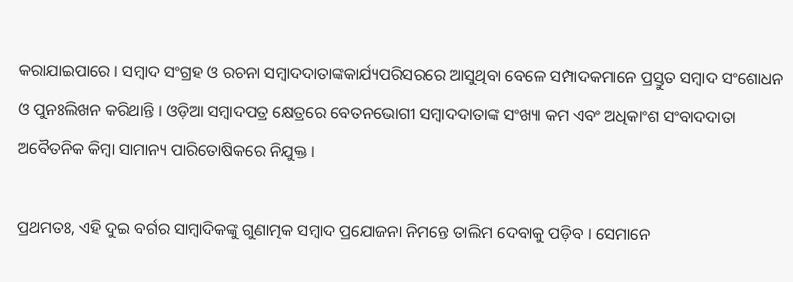କରାଯାଇପାରେ । ସମ୍ୱାଦ ସଂଗ୍ରହ ଓ ରଚନା ସମ୍ୱାଦଦାତାଙ୍କକାର୍ଯ୍ୟପରିସରରେ ଆସୁଥିବା ବେଳେ ସମ୍ପାଦକମାନେ ପ୍ରସ୍ତୁତ ସମ୍ୱାଦ ସଂଶୋଧନ ଓ ପୁନଃଲିଖନ କରିଥାନ୍ତି । ଓଡ଼ିଆ ସମ୍ୱାଦପତ୍ର କ୍ଷେତ୍ରରେ ବେତନଭୋଗୀ ସମ୍ୱାଦଦାତାଙ୍କ ସଂଖ୍ୟା କମ ଏବଂ ଅଧିକାଂଶ ସଂବାଦଦାତା ଅବୈତନିକ କିମ୍ୱା ସାମାନ୍ୟ ପାରିତୋଷିକରେ ନିଯୁକ୍ତ ।

ପ୍ରଥମତଃ, ଏହି ଦୁଇ ବର୍ଗର ସାମ୍ୱାଦିକଙ୍କୁ ଗୁଣାତ୍ମକ ସମ୍ୱାଦ ପ୍ରଯୋଜନା ନିମନ୍ତେ ତାଲିମ ଦେବାକୁ ପଡ଼ିବ । ସେମାନେ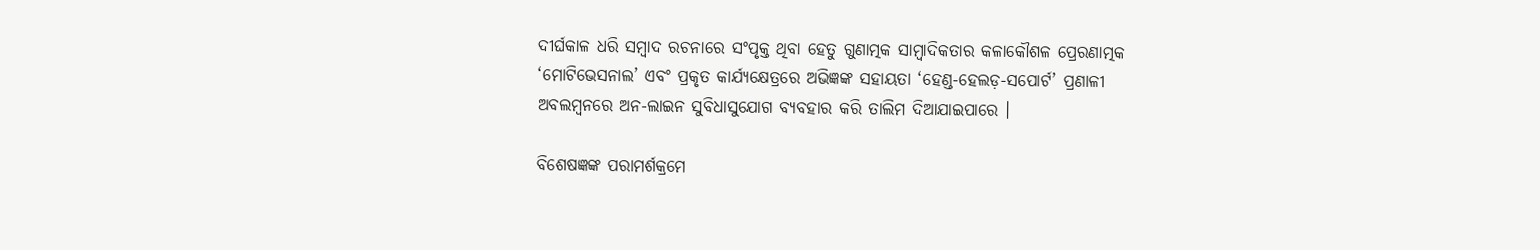ଦୀର୍ଘକାଳ ଧରି ସମ୍ୱାଦ ରଚନାରେ ସଂପୃକ୍ତ ଥିବା ହେତୁ ଗୁଣାତ୍ମକ ସାମ୍ୱାଦିକତାର କଳାକୌଶଳ ପ୍ରେରଣାତ୍ମକ ‘ମୋଟିଭେସନାଲ’ ଏବଂ ପ୍ରକୃତ କାର୍ଯ୍ୟକ୍ଷେତ୍ରରେ ଅଭିଜ୍ଞଙ୍କ ସହାୟତା ‘ହେଣ୍ଡ-ହେଲଡ଼-ସପୋର୍ଟ’ ପ୍ରଣାଳୀ ଅବଲମ୍ୱନରେ ଅନ-ଲାଇନ ସୁବିଧାସୁଯୋଗ ବ୍ୟବହାର କରି ତାଲିମ ଦିଆଯାଇପାରେ ।

ବିଶେଷଜ୍ଞଙ୍କ ପରାମର୍ଶକ୍ରମେ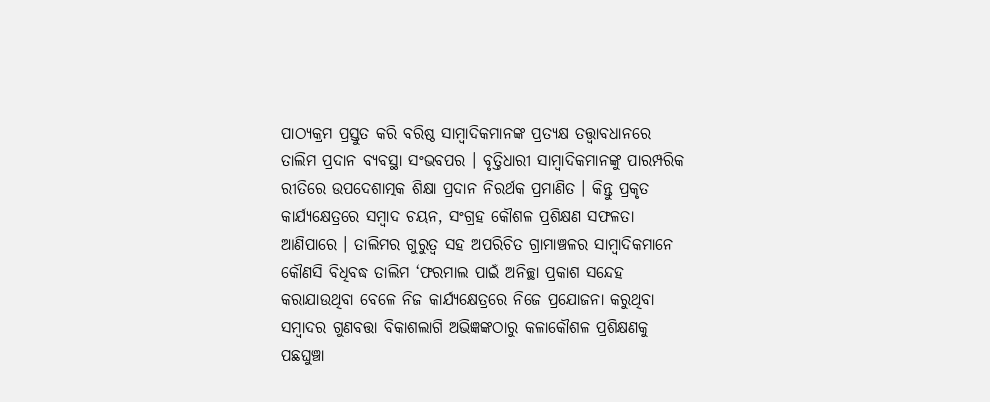ପାଠ୍ୟକ୍ରମ ପ୍ରସ୍ତୁତ କରି ବରିଷ୍ଠ ସାମ୍ୱାଦିକମାନଙ୍କ ପ୍ରତ୍ୟକ୍ଷ ତତ୍ତ୍ୱାବଧାନରେ ତାଲିମ ପ୍ରଦାନ ବ୍ୟବସ୍ଥା ସଂଭବପର । ବୃତ୍ତିଧାରୀ ସାମ୍ୱାଦିକମାନଙ୍କୁ ପାରମ୍ପରିକ ରୀତିରେ ଉପଦେଶାତ୍ମକ ଶିକ୍ଷା ପ୍ରଦାନ ନିରର୍ଥକ ପ୍ରମାଣିତ । କିନ୍ତୁ ପ୍ରକୃତ କାର୍ଯ୍ୟକ୍ଷେତ୍ରରେ ସମ୍ୱାଦ ଚୟନ, ସଂଗ୍ରହ କୌଶଳ ପ୍ରଶିକ୍ଷଣ ସଫଳତା ଆଣିପାରେ । ତାଲିମର ଗୁରୁତ୍ୱ ସହ ଅପରିଚିତ ଗ୍ରାମାଞ୍ଚଳର ସାମ୍ୱାଦିକମାନେ କୌଣସି ବିଧିବଦ୍ଧ ତାଲିମ ‘ଫରମାଲ ପାଇଁ ଅନିଚ୍ଛା ପ୍ରକାଶ ସନ୍ଦେହ କରାଯାଉଥିବା ବେଳେ ନିଜ କାର୍ଯ୍ୟକ୍ଷେତ୍ରରେ ନିଜେ ପ୍ରଯୋଜନା କରୁଥିବା ସମ୍ୱାଦର ଗୁଣବତ୍ତା ବିକାଶଲାଗି ଅଭିଜ୍ଞଙ୍କଠାରୁ କଳାକୌଶଳ ପ୍ରଶିକ୍ଷଣକୁ ପଛଘୁଞ୍ଚା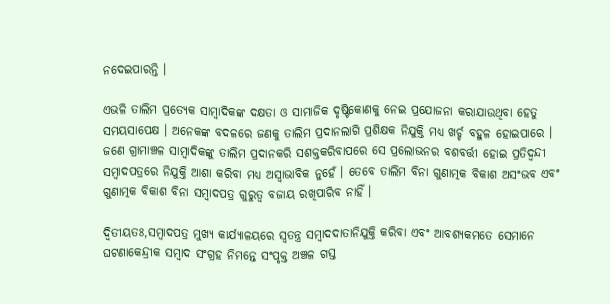ନଦେଇପାରନ୍ତି ।

ଏଭଳି ତାଲିମ ପ୍ରତ୍ୟେକ ସାମ୍ୱାଦିକଙ୍କ ଦକ୍ଷତା ଓ ସାମାଜିକ ଦୃଷ୍ଟିକୋଣକୁ ନେଇ ପ୍ରଯୋଜନା କରାଯାଉଥିବା ହେତୁ ସମୟସାପେକ୍ଷ । ଅନେକଙ୍କ ବଦଳରେ ଜଣକୁ ତାଲିମ ପ୍ରଦାନଲାଗି ପ୍ରଶିକ୍ଷକ ନିଯୁକ୍ତି ମଧ୍ୟ ଖର୍ଚ୍ଚ ବହୁଳ ହୋଇପାରେ । ଜଣେ ଗ୍ରାମାଞ୍ଚଳ ସାମ୍ୱାଦିକଙ୍କୁ ତାଲିମ ପ୍ରଦାନକରି ସଶକ୍ତକରିବାପରେ ସେ ପ୍ରଲୋଭନର ବଶବର୍ତ୍ତୀ ହୋଇ ପ୍ରତିଦ୍ୱନ୍ଦୀ ସମ୍ୱାଦପତ୍ରରେ ନିଯୁକ୍ତି ଆଶା କରିବା ମଧ୍ୟ ଅସ୍ୱାଭାବିକ ନୁହେଁ । ତେବେ ତାଲିମ ବିନା ଗୁଣାତ୍ମକ ବିକାଶ ଅସଂଭବ ଏବଂ ଗୁଣାତ୍ମକ ବିକାଶ ବିନା ସମ୍ୱାଦପତ୍ର ଗୁରୁତ୍ୱ ବଜାୟ ରଖିପାରିବ ନାହିଁ ।

ଦ୍ୱିତୀୟତଃ,ସମ୍ୱାଦପତ୍ର ମୁଖ୍ୟ କାର୍ଯ୍ୟାଳୟରେ ସ୍ୱତନ୍ତ୍ର ସମ୍ୱାଦଦାତାନିଯୁକ୍ତି କରିବା ଏବଂ ଆବଶ୍ୟକମତେ ସେମାନେ ଘଟଣାକେନ୍ଦ୍ରୀକ ସମ୍ୱାଦ ସଂଗ୍ରହ ନିମନ୍ତେ ସଂପୃକ୍ତ ଅଞ୍ଚଳ ଗସ୍ତ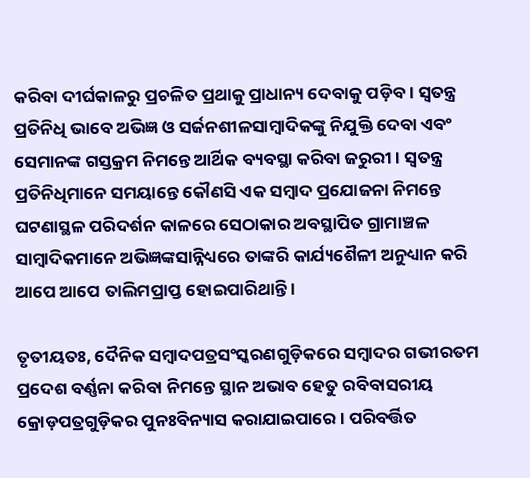କରିବା ଦୀର୍ଘକାଳରୁ ପ୍ରଚଳିତ ପ୍ରଥାକୁ ପ୍ରାଧାନ୍ୟ ଦେବାକୁ ପଡ଼ିବ । ସ୍ୱତନ୍ତ୍ର ପ୍ରତିନିଧି ଭାବେ ଅଭିଜ୍ଞ ଓ ସର୍ଜନଶୀଳସାମ୍ୱାଦିକଙ୍କୁ ନିଯୁକ୍ତି ଦେବା ଏବଂ ସେମାନଙ୍କ ଗସ୍ତକ୍ରମ ନିମନ୍ତେ ଆର୍ଥିକ ବ୍ୟବସ୍ଥା କରିବା ଜରୁରୀ । ସ୍ୱତନ୍ତ୍ର ପ୍ରତିନିଧିମାନେ ସମୟାନ୍ତେ କୌଣସି ଏକ ସମ୍ୱାଦ ପ୍ରଯୋଜନା ନିମନ୍ତେ ଘଟଣାସ୍ଥଳ ପରିଦର୍ଶନ କାଳରେ ସେଠାକାର ଅବସ୍ଥାପିତ ଗ୍ରାମାଞ୍ଚଳ ସାମ୍ୱାଦିକମାନେ ଅଭିଜ୍ଞଙ୍କସାନ୍ନିଧ୍ୟରେ ତାଙ୍କରି କାର୍ଯ୍ୟଶୈଳୀ ଅନୁଧ୍ୟାନ କରି ଆପେ ଆପେ ତାଲିମପ୍ରାପ୍ତ ହୋଇପାରିଥାନ୍ତି ।

ତୃତୀୟତଃ, ଦୈନିକ ସମ୍ୱାଦପତ୍ରସଂସ୍କରଣଗୁଡ଼ିକରେ ସମ୍ୱାଦର ଗଭୀରତମ ପ୍ରଦେଶ ବର୍ଣ୍ଣନା କରିବା ନିମନ୍ତେ ସ୍ଥାନ ଅଭାବ ହେତୁ ରବିବାସରୀୟ କ୍ରୋଡ଼ପତ୍ରଗୁଡ଼ିକର ପୁନଃବିନ୍ୟାସ କରାଯାଇପାରେ । ପରିବର୍ତ୍ତିତ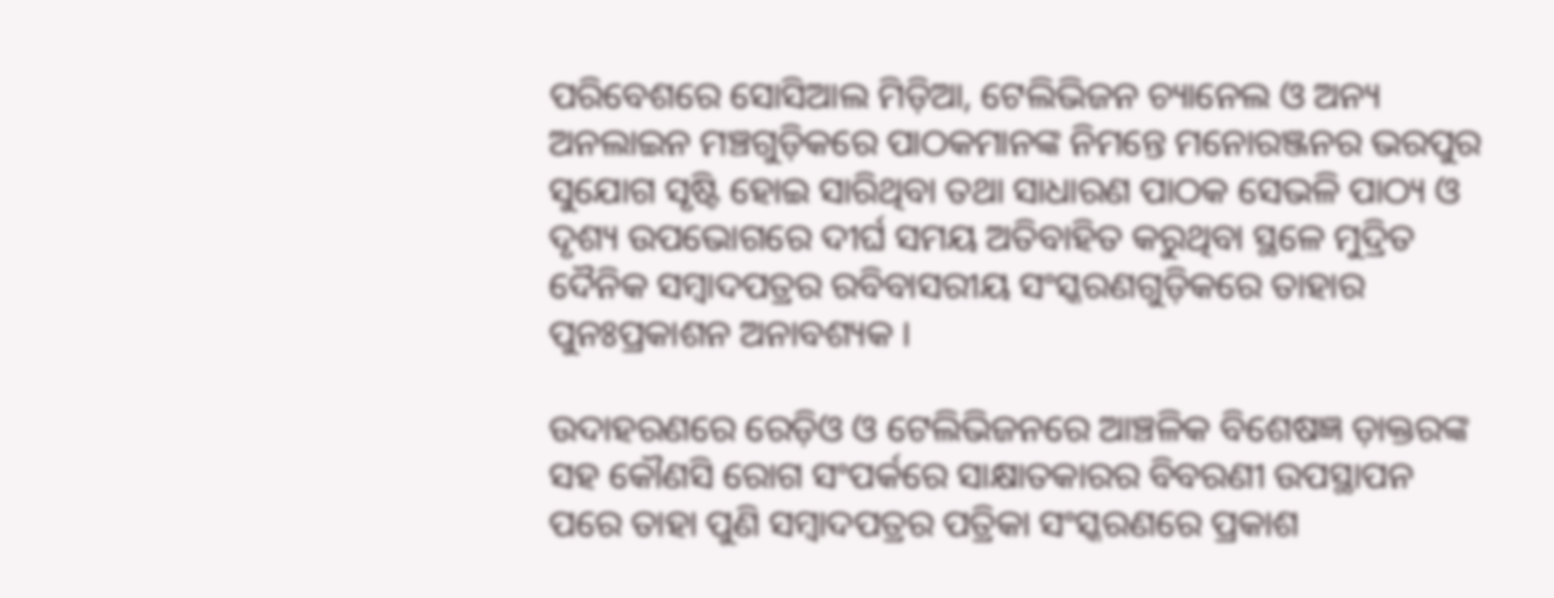ପରିବେଶରେ ସୋସିଆଲ ମିଡ଼ିଆ, ଟେଲିଭିଜନ ଚ୍ୟାନେଲ ଓ ଅନ୍ୟ ଅନଲାଇନ ମଞ୍ଚଗୁଡ଼ିକରେ ପାଠକମାନଙ୍କ ନିମନ୍ତେ ମନୋରଞ୍ଜନର ଭରପୁର ସୁଯୋଗ ସୃଷ୍ଟି ହୋଇ ସାରିଥିବା ତଥା ସାଧାରଣ ପାଠକ ସେଭଳି ପାଠ୍ୟ ଓ ଦୃଶ୍ୟ ଉପଭୋଗରେ ଦୀର୍ଘ ସମୟ ଅତିବାହିତ କରୁଥିବା ସ୍ଥଳେ ମୁଦ୍ରିତ ଦୈନିକ ସମ୍ୱାଦପତ୍ରର ରବିବାସରୀୟ ସଂସ୍କରଣଗୁଡ଼ିକରେ ତାହାର ପୁନଃପ୍ରକାଶନ ଅନାବଶ୍ୟକ ।

ଉଦାହରଣରେ ରେଡ଼ିଓ ଓ ଟେଲିଭିଜନରେ ଆଞ୍ଚଳିକ ବିଶେଷଜ୍ଞ ଡ଼ାକ୍ତରଙ୍କ ସହ କୌଣସି ରୋଗ ସଂପର୍କରେ ସାକ୍ଷାତକାରର ବିବରଣୀ ଉପସ୍ଥାପନ ପରେ ତାହା ପୁଣି ସମ୍ୱାଦପତ୍ରର ପତ୍ରିକା ସଂସ୍କରଣରେ ପ୍ରକାଶ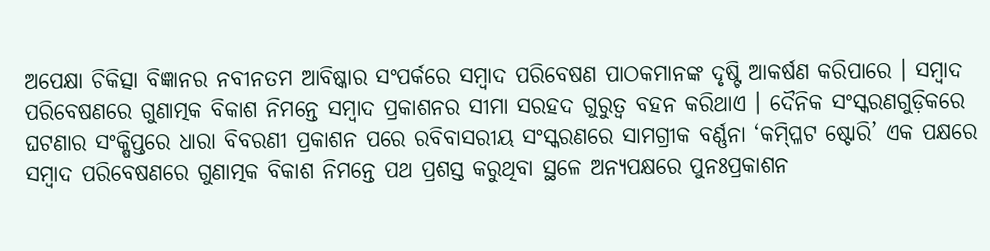ଅପେକ୍ଷା ଚିକିତ୍ସା ବିଜ୍ଞାନର ନବୀନତମ ଆବିଷ୍କାର ସଂପର୍କରେ ସମ୍ୱାଦ ପରିବେଷଣ ପାଠକମାନଙ୍କ ଦୃଷ୍ଟି ଆକର୍ଷଣ କରିପାରେ । ସମ୍ୱାଦ ପରିବେଷଣରେ ଗୁଣାତ୍ମକ ବିକାଶ ନିମନ୍ତେ ସମ୍ୱାଦ ପ୍ରକାଶନର ସୀମା ସରହଦ ଗୁରୁତ୍ୱ ବହନ କରିଥାଏ । ଦୈନିକ ସଂସ୍କରଣଗୁଡ଼ିକରେ ଘଟଣାର ସଂକ୍ଷିପ୍ତରେ ଧାରା ବିବରଣୀ ପ୍ରକାଶନ ପରେ ରବିବାସରୀୟ ସଂସ୍କରଣରେ ସାମଗ୍ରୀକ ବର୍ଣ୍ଣନା ‘କମ୍ପ୍ଳିଟ ଷ୍ଟୋରି’ ଏକ ପକ୍ଷରେ ସମ୍ୱାଦ ପରିବେଷଣରେ ଗୁଣାତ୍ମକ ବିକାଶ ନିମନ୍ତେ ପଥ ପ୍ରଶସ୍ତ କରୁଥିବା ସ୍ଥଳେ ଅନ୍ୟପକ୍ଷରେ ପୁନଃପ୍ରକାଶନ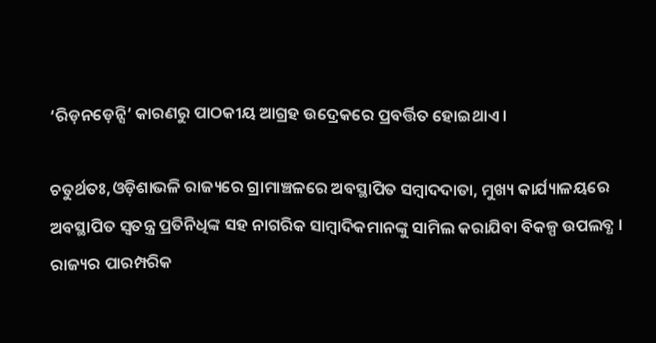‘ରିଡ଼ନଡ଼େନ୍ସି’ କାରଣରୁ ପାଠକୀୟ ଆଗ୍ରହ ଉଦ୍ରେକରେ ପ୍ରବର୍ତ୍ତିତ ହୋଇଥାଏ ।

ଚତୁର୍ଥତଃ,ଓଡ଼ିଶାଭଳି ରାଜ୍ୟରେ ଗ୍ରାମାଞ୍ଚଳରେ ଅବସ୍ଥାପିତ ସମ୍ୱାଦଦାତା, ମୁଖ୍ୟ କାର୍ଯ୍ୟାଳୟରେ ଅବସ୍ଥାପିତ ସ୍ୱତନ୍ତ୍ର ପ୍ରତିନିଧିଙ୍କ ସହ ନାଗରିକ ସାମ୍ୱାଦିକମାନଙ୍କୁ ସାମିଲ କରାଯିବା ବିକଳ୍ପ ଉପଲବ୍ଧ । ରାଜ୍ୟର ପାରମ୍ପରିକ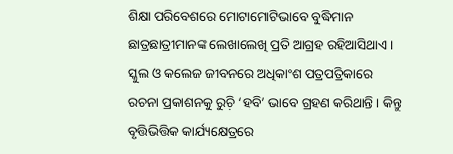ଶିକ୍ଷା ପରିବେଶରେ ମୋଟାମୋଟିଭାବେ ବୁଦ୍ଧିମାନ ଛାତ୍ରଛାତ୍ରୀମାନଙ୍କ ଲେଖାଲେଖି ପ୍ରତି ଆଗ୍ରହ ରହିଆସିଥାଏ । ସ୍କୁଲ ଓ କଲେଜ ଜୀବନରେ ଅଧିକାଂଶ ପତ୍ରପତ୍ରିକାରେ ରଚନା ପ୍ରକାଶନକୁ ରୁଚ଼ି ‘ହବି’ ଭାବେ ଗ୍ରହଣ କରିଥାନ୍ତି । କିନ୍ତୁ ବୃତ୍ତିଭିତ୍ତିକ କାର୍ଯ୍ୟକ୍ଷେତ୍ରରେ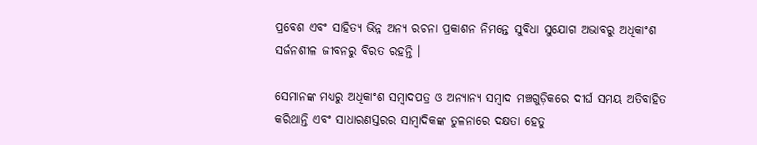ପ୍ରବେଶ ଏବଂ ସାହିତ୍ୟ ଭିନ୍ନ ଅନ୍ୟ ରଚନା ପ୍ରକାଶନ ନିମନ୍ତେ ସୁବିଧା ସୁଯୋଗ ଅଭାବରୁ ଅଧିକାଂଶ ସର୍ଜନଶୀଳ ଜୀବନରୁ ବିରତ ରହନ୍ତି ।

ସେମାନଙ୍କ ମଧ୍ୟରୁ ଅଧିକାଂଶ ସମ୍ୱାଦପତ୍ର ଓ ଅନ୍ୟାନ୍ୟ ସମ୍ୱାଦ ମଞ୍ଚଗୁଡ଼ିକରେ ଦୀର୍ଘ ସମୟ ଅତିବାହିତ କରିଥାନ୍ତି ଏବଂ ସାଧାରଣସ୍ତରର ସାମ୍ୱାଦିକଙ୍କ ତୁଳନାରେ ଦକ୍ଷତା ହେତୁ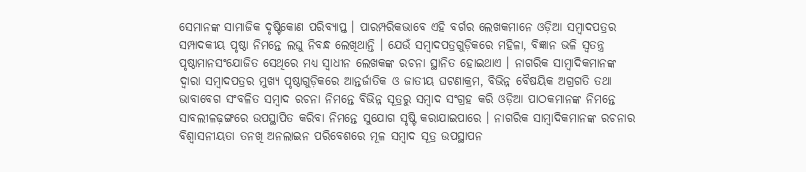ସେମାନଙ୍କ ସାମାଜିକ ଦୃଷ୍ଟିକୋଣ ପରିବ୍ୟାପ୍ତ । ପାରମ୍ପରିକଭାବେ ଏହି ବର୍ଗର ଲେଖକମାନେ ଓଡ଼ିଆ ସମ୍ୱାଦପତ୍ରର ସମ୍ପାଦକୀୟ ପୃଷ୍ଠା ନିମନ୍ତେ ଲଘୁ ନିବନ୍ଧ ଲେଖିଥାନ୍ତି । ଯେଉଁ ସମ୍ୱାଦପତ୍ରଗୁଡ଼ିକରେ ମହିଳା, ବିଜ୍ଞାନ ଭଳି ସ୍ୱତନ୍ତ୍ର ପୃଷ୍ଠାମାନସଂଯୋଜିତ ସେଥିରେ ମଧ୍ୟ ସ୍ୱାଧୀନ ଲେଖକଙ୍କ ରଚନା ସ୍ଥାନିତ ହୋଇଥାଏ । ନାଗରିକ ସାମ୍ୱାଦିକମାନଙ୍କ ଦ୍ୱାରା ସମ୍ୱାଦପତ୍ରର ମୁଖ୍ୟ ପୃଷ୍ଠାଗୁଡ଼ିକରେ ଆନ୍ତର୍ଜାତିକ ଓ ଜାତୀୟ ଘଟଣାକ୍ରମ, ବିଭିନ୍ନ ବୈଷୟିକ ଅଗ୍ରଗତି ତଥା ଭାବାବେଗ ସଂବଳିତ ସମ୍ୱାଦ ରଚନା ନିମନ୍ତେ ବିଭିନ୍ନ ସୂତ୍ରରୁ ସମ୍ୱାଦ ସଂଗ୍ରହ କରି ଓଡ଼ିଆ ପାଠକମାନଙ୍କ ନିମନ୍ତେ ସାବଲୀଳଢ଼ଙ୍ଗରେ ଉପସ୍ଥାପିତ କରିବା ନିମନ୍ତେ ସୁଯୋଗ ସୃଷ୍ଟି କରାଯାଇପାରେ । ନାଗରିକ ସାମ୍ୱାଦିକମାନଙ୍କ ରଚନାର ବିଶ୍ୱାସନୀୟତା ତନଖି ଅନଲାଇନ ପରିବେଶରେ ମୂଳ ସମ୍ୱାଦ ସୂତ୍ର ଉପସ୍ଥାପନ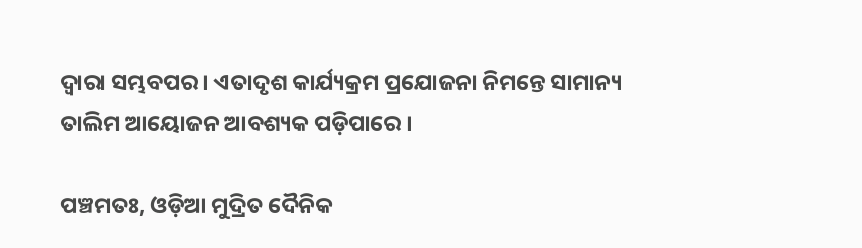ଦ୍ୱାରା ସମ୍ଭବପର । ଏତାଦୃଶ କାର୍ଯ୍ୟକ୍ରମ ପ୍ରଯୋଜନା ନିମନ୍ତେ ସାମାନ୍ୟ ତାଲିମ ଆୟୋଜନ ଆବଶ୍ୟକ ପଡ଼ିପାରେ ।

ପଞ୍ଚମତଃ, ଓଡ଼ିଆ ମୁଦ୍ରିତ ଦୈନିକ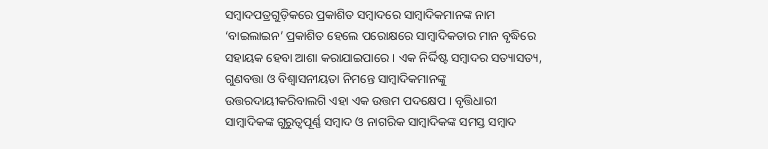ସମ୍ୱାଦପତ୍ରଗୁଡ଼ିକରେ ପ୍ରକାଶିତ ସମ୍ୱାଦରେ ସାମ୍ୱାଦିକମାନଙ୍କ ନାମ ‘ବାଇଲାଇନ’ ପ୍ରକାଶିତ ହେଲେ ପରୋକ୍ଷରେ ସାମ୍ୱାଦିକତାର ମାନ ବୃଦ୍ଧିରେ ସହାୟକ ହେବା ଆଶା କରାଯାଇପାରେ । ଏକ ନିର୍ଦ୍ଦିଷ୍ଟ ସମ୍ୱାଦର ସତ୍ୟାସତ୍ୟ, ଗୁଣବତ୍ତା ଓ ବିଶ୍ୱାସନୀୟତା ନିମନ୍ତେ ସାମ୍ୱାଦିକମାନଙ୍କୁ ଉତ୍ତରଦାୟୀକରିବାଲଗି ଏହା ଏକ ଉତ୍ତମ ପଦକ୍ଷେପ । ବୃତ୍ତିଧାରୀ ସାମ୍ୱାଦିକଙ୍କ ଗୁରୁତ୍ୱପୂର୍ଣ୍ଣ ସମ୍ୱାଦ ଓ ନାଗରିକ ସାମ୍ୱାଦିକଙ୍କ ସମସ୍ତ ସମ୍ୱାଦ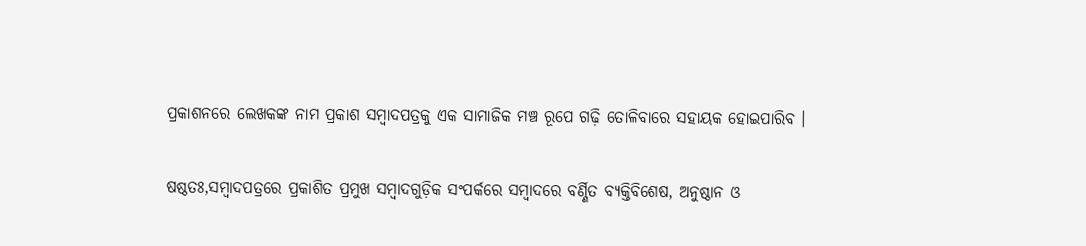ପ୍ରକାଶନରେ ଲେଖକଙ୍କ ନାମ ପ୍ରକାଶ ସମ୍ୱାଦପତ୍ରକୁ ଏକ ସାମାଜିକ ମଞ୍ଚ ରୂପେ ଗଢ଼ି ତୋଳିବାରେ ସହାୟକ ହୋଇପାରିବ ।

ଷଷ୍ଠତଃ,ସମ୍ୱାଦପତ୍ରରେ ପ୍ରକାଶିତ ପ୍ରମୁଖ ସମ୍ୱାଦଗୁଡ଼ିକ ସଂପର୍କରେ ସମ୍ୱାଦରେ ବର୍ଣ୍ଣିତ ବ୍ୟକ୍ତିବିଶେଷ, ଅନୁଷ୍ଠାନ ଓ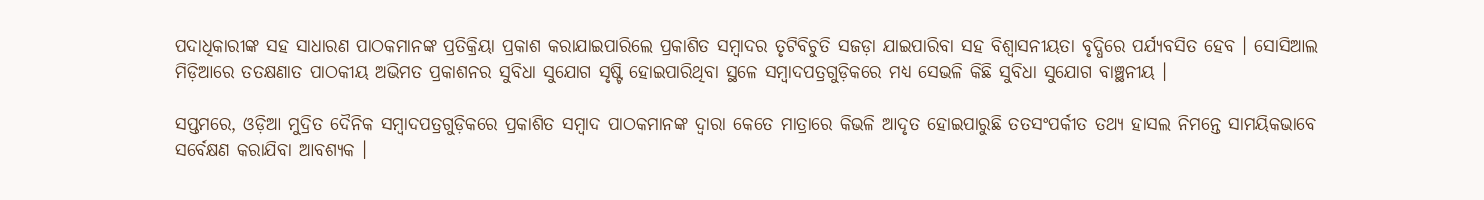ପଦାଧିକାରୀଙ୍କ ସହ ସାଧାରଣ ପାଠକମାନଙ୍କ ପ୍ରତିକ୍ରିୟା ପ୍ରକାଶ କରାଯାଇପାରିଲେ ପ୍ରକାଶିତ ସମ୍ୱାଦର ତୃଟିବିଚୁତି ସଜଡ଼ା ଯାଇପାରିବା ସହ ବିଶ୍ୱାସନୀୟତା ବୃଦ୍ଧିରେ ପର୍ଯ୍ୟବସିତ ହେବ । ସୋସିଆଲ ମିଡ଼ିଆରେ ତତକ୍ଷଣାତ ପାଠକୀୟ ଅଭିମତ ପ୍ରକାଶନର ସୁବିଧା ସୁଯୋଗ ସୃଷ୍ଟି ହୋଇପାରିଥିବା ସ୍ଥଳେ ସମ୍ୱାଦପତ୍ରଗୁଡ଼ିକରେ ମଧ୍ୟ ସେଭଳି କିଛି ସୁବିଧା ସୁଯୋଗ ବାଞ୍ଛନୀୟ ।

ସପ୍ତମରେ, ଓଡ଼ିଆ ମୁଦ୍ରିତ ଦୈନିକ ସମ୍ୱାଦପତ୍ରଗୁଡ଼ିକରେ ପ୍ରକାଶିତ ସମ୍ୱାଦ ପାଠକମାନଙ୍କ ଦ୍ୱାରା କେତେ ମାତ୍ରାରେ କିଭଳି ଆଦୃତ ହୋଇପାରୁଛି ତତସଂପର୍କୀତ ତଥ୍ୟ ହାସଲ ନିମନ୍ତେ ସାମୟିକଭାବେ ସର୍ବେକ୍ଷଣ କରାଯିବା ଆବଶ୍ୟକ ।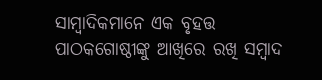ସାମ୍ୱାଦିକମାନେ ଏକ ବୃହତ୍ତ ପାଠକଗୋଷ୍ଠୀଙ୍କୁ ଆଖିରେ ରଖି ସମ୍ୱାଦ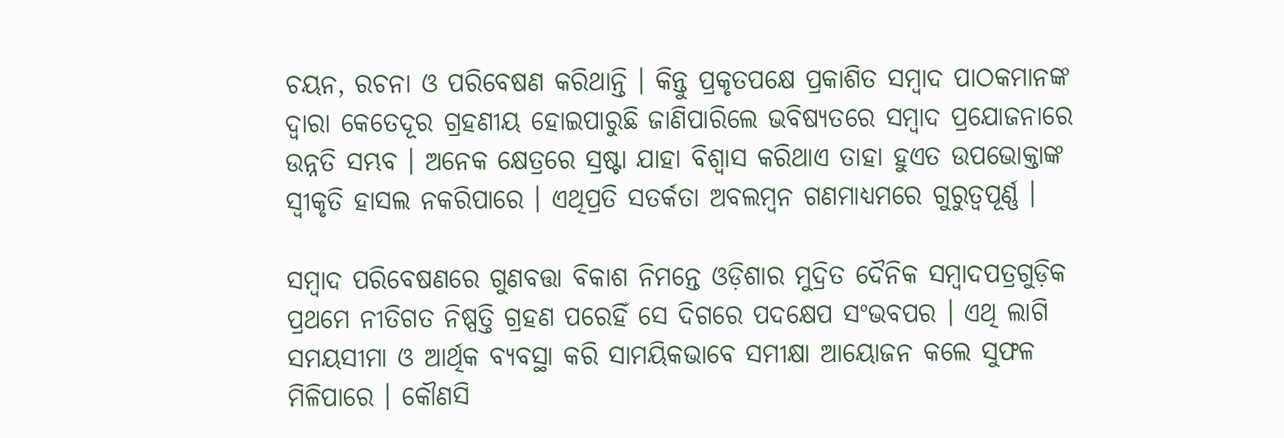ଚୟନ, ରଚନା ଓ ପରିବେଷଣ କରିଥାନ୍ତି । କିନ୍ତୁ ପ୍ରକୃତପକ୍ଷେ ପ୍ରକାଶିତ ସମ୍ୱାଦ ପାଠକମାନଙ୍କ ଦ୍ୱାରା କେତେଦୂର ଗ୍ରହଣୀୟ ହୋଇପାରୁଛି ଜାଣିପାରିଲେ ଭବିଷ୍ୟତରେ ସମ୍ୱାଦ ପ୍ରଯୋଜନାରେ ଉନ୍ନତି ସମ୍ଭବ । ଅନେକ କ୍ଷେତ୍ରରେ ସ୍ରଷ୍ଟା ଯାହା ବିଶ୍ୱାସ କରିଥାଏ ତାହା ହୁଏତ ଉପଭୋକ୍ତାଙ୍କ ସ୍ୱୀକୃତି ହାସଲ ନକରିପାରେ । ଏଥିପ୍ରତି ସତର୍କତା ଅବଲମ୍ୱନ ଗଣମାଧ୍ୟମରେ ଗୁରୁତ୍ୱପୂର୍ଣ୍ଣ ।

ସମ୍ୱାଦ ପରିବେଷଣରେ ଗୁଣବତ୍ତା ବିକାଶ ନିମନ୍ତେ ଓଡ଼ିଶାର ମୁଦ୍ରିତ ଦୈନିକ ସମ୍ୱାଦପତ୍ରଗୁଡ଼ିକ ପ୍ରଥମେ ନୀତିଗତ ନିଷ୍ପତ୍ତି ଗ୍ରହଣ ପରେହିଁ ସେ ଦିଗରେ ପଦକ୍ଷେପ ସଂଭବପର । ଏଥି ଲାଗି ସମୟସୀମା ଓ ଆର୍ଥିକ ବ୍ୟବସ୍ଥା କରି ସାମୟିକଭାବେ ସମୀକ୍ଷା ଆୟୋଜନ କଲେ ସୁଫଳ ମିଳିପାରେ । କୌଣସି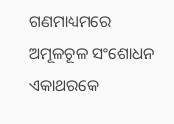ଗଣମାଧ୍ୟମରେ ଅମୂଳଚୂଳ ସଂଶୋଧନ ଏକାଥରକେ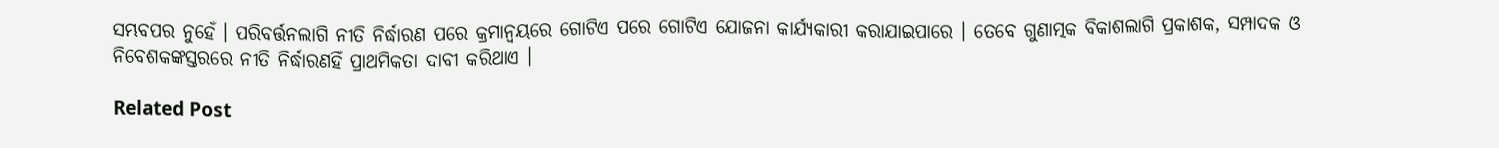ସମ୍ଭବପର ନୁହେଁ । ପରିବର୍ତ୍ତନଲାଗି ନୀତି ନିର୍ଦ୍ଧାରଣ ପରେ କ୍ରମାନ୍ୱୟରେ ଗୋଟିଏ ପରେ ଗୋଟିଏ ଯୋଜନା କାର୍ଯ୍ୟକାରୀ କରାଯାଇପାରେ । ତେବେ ଗୁଣାତ୍ମକ ବିକାଶଲାଗି ପ୍ରକାଶକ, ସମ୍ପାଦକ ଓ ନିବେଶକଙ୍କସ୍ତରରେ ନୀତି ନିର୍ଦ୍ଧାରଣହିଁ ପ୍ରାଥମିକତା ଦାବୀ କରିଥାଏ ।

Related Post